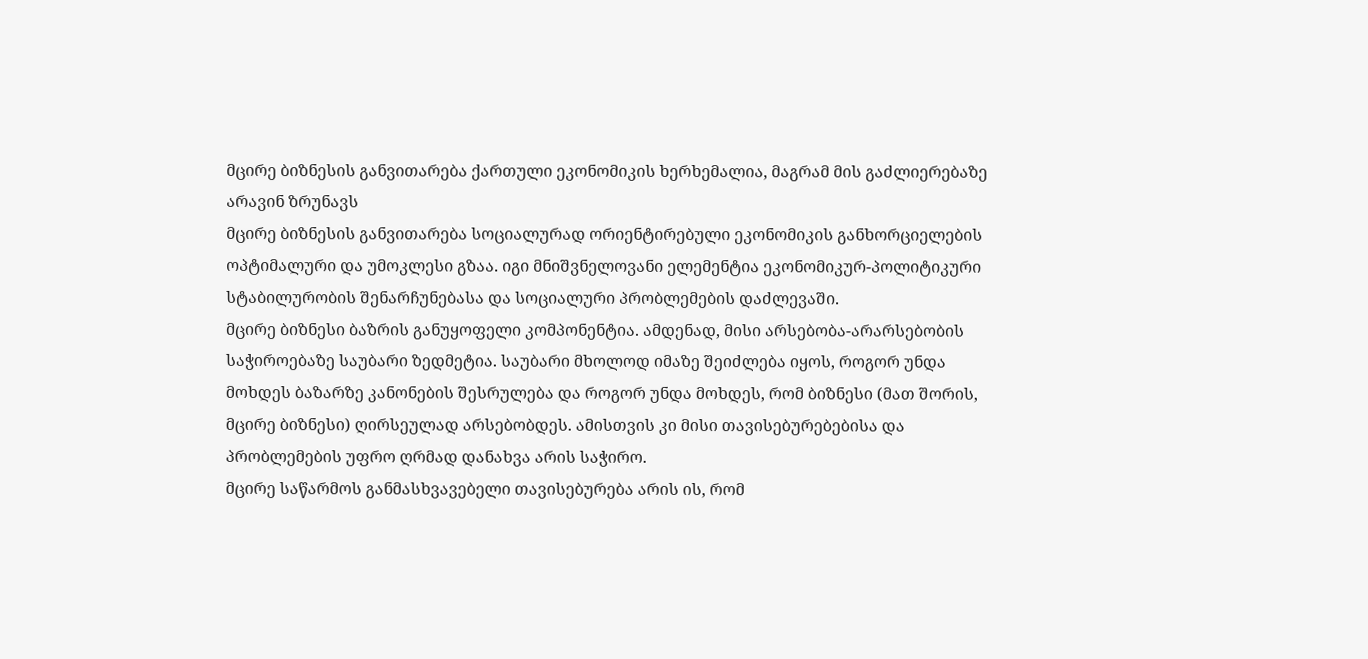მცირე ბიზნესის განვითარება ქართული ეკონომიკის ხერხემალია, მაგრამ მის გაძლიერებაზე არავინ ზრუნავს
მცირე ბიზნესის განვითარება სოციალურად ორიენტირებული ეკონომიკის განხორციელების ოპტიმალური და უმოკლესი გზაა. იგი მნიშვნელოვანი ელემენტია ეკონომიკურ-პოლიტიკური სტაბილურობის შენარჩუნებასა და სოციალური პრობლემების დაძლევაში.
მცირე ბიზნესი ბაზრის განუყოფელი კომპონენტია. ამდენად, მისი არსებობა-არარსებობის საჭიროებაზე საუბარი ზედმეტია. საუბარი მხოლოდ იმაზე შეიძლება იყოს, როგორ უნდა მოხდეს ბაზარზე კანონების შესრულება და როგორ უნდა მოხდეს, რომ ბიზნესი (მათ შორის, მცირე ბიზნესი) ღირსეულად არსებობდეს. ამისთვის კი მისი თავისებურებებისა და პრობლემების უფრო ღრმად დანახვა არის საჭირო.
მცირე საწარმოს განმასხვავებელი თავისებურება არის ის, რომ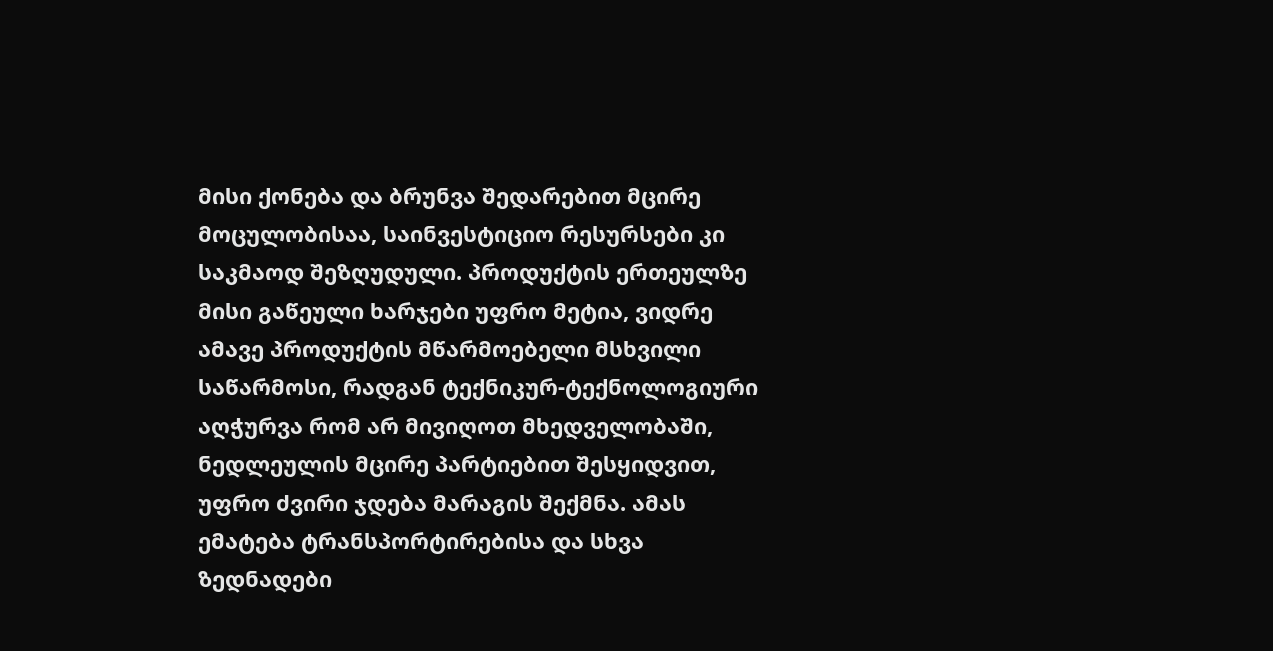მისი ქონება და ბრუნვა შედარებით მცირე მოცულობისაა, საინვესტიციო რესურსები კი საკმაოდ შეზღუდული. პროდუქტის ერთეულზე მისი გაწეული ხარჯები უფრო მეტია, ვიდრე ამავე პროდუქტის მწარმოებელი მსხვილი საწარმოსი, რადგან ტექნიკურ-ტექნოლოგიური აღჭურვა რომ არ მივიღოთ მხედველობაში, ნედლეულის მცირე პარტიებით შესყიდვით, უფრო ძვირი ჯდება მარაგის შექმნა. ამას ემატება ტრანსპორტირებისა და სხვა ზედნადები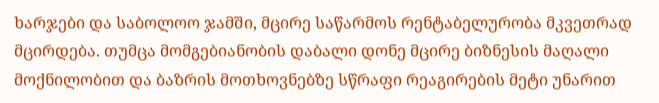ხარჯები და საბოლოო ჯამში, მცირე საწარმოს რენტაბელურობა მკვეთრად მცირდება. თუმცა მომგებიანობის დაბალი დონე მცირე ბიზნესის მაღალი მოქნილობით და ბაზრის მოთხოვნებზე სწრაფი რეაგირების მეტი უნარით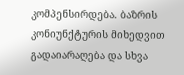კომპენსირდება. ბაზრის კონიუნქტურის მიხედვით გადაიარაღება და სხვა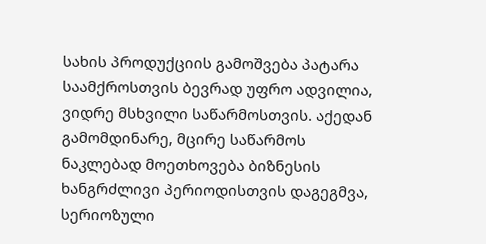სახის პროდუქციის გამოშვება პატარა საამქროსთვის ბევრად უფრო ადვილია, ვიდრე მსხვილი საწარმოსთვის. აქედან გამომდინარე, მცირე საწარმოს ნაკლებად მოეთხოვება ბიზნესის ხანგრძლივი პერიოდისთვის დაგეგმვა, სერიოზული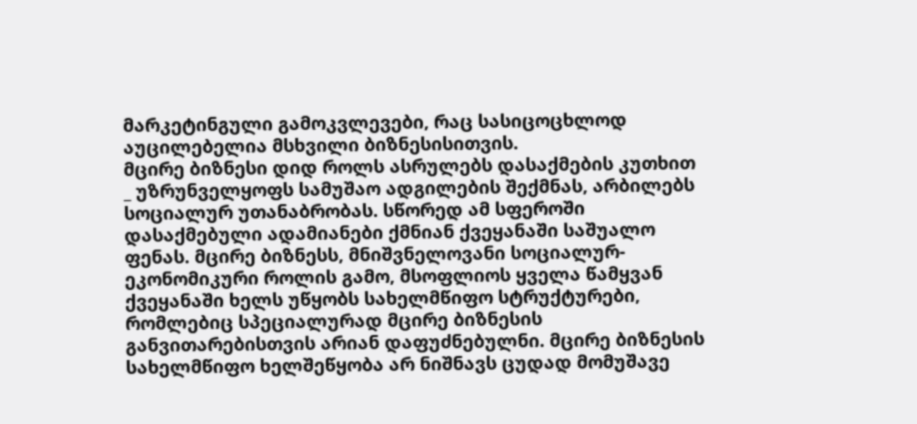მარკეტინგული გამოკვლევები, რაც სასიცოცხლოდ აუცილებელია მსხვილი ბიზნესისითვის.
მცირე ბიზნესი დიდ როლს ასრულებს დასაქმების კუთხით _ უზრუნველყოფს სამუშაო ადგილების შექმნას, არბილებს სოციალურ უთანაბრობას. სწორედ ამ სფეროში დასაქმებული ადამიანები ქმნიან ქვეყანაში საშუალო ფენას. მცირე ბიზნესს, მნიშვნელოვანი სოციალურ-ეკონომიკური როლის გამო, მსოფლიოს ყველა წამყვან ქვეყანაში ხელს უწყობს სახელმწიფო სტრუქტურები, რომლებიც სპეციალურად მცირე ბიზნესის განვითარებისთვის არიან დაფუძნებულნი. მცირე ბიზნესის სახელმწიფო ხელშეწყობა არ ნიშნავს ცუდად მომუშავე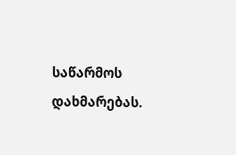საწარმოს დახმარებას.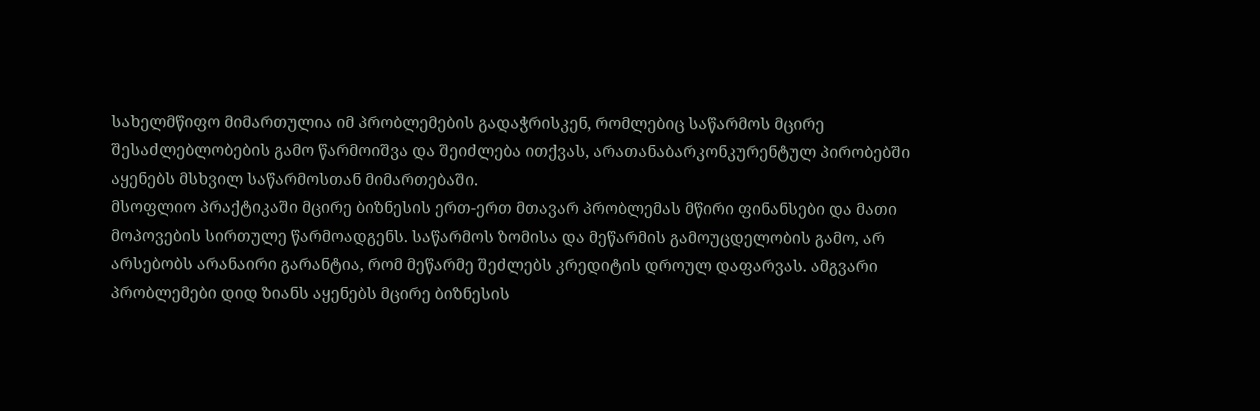სახელმწიფო მიმართულია იმ პრობლემების გადაჭრისკენ, რომლებიც საწარმოს მცირე შესაძლებლობების გამო წარმოიშვა და შეიძლება ითქვას, არათანაბარკონკურენტულ პირობებში აყენებს მსხვილ საწარმოსთან მიმართებაში.
მსოფლიო პრაქტიკაში მცირე ბიზნესის ერთ-ერთ მთავარ პრობლემას მწირი ფინანსები და მათი მოპოვების სირთულე წარმოადგენს. საწარმოს ზომისა და მეწარმის გამოუცდელობის გამო, არ არსებობს არანაირი გარანტია, რომ მეწარმე შეძლებს კრედიტის დროულ დაფარვას. ამგვარი პრობლემები დიდ ზიანს აყენებს მცირე ბიზნესის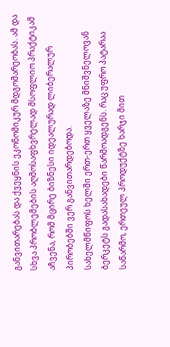განვითარებას და ქვეყნის ეკონომიკურ მდგომარეობას. ამ და სხვა პრობლემების აღმოსაფხვრელად მსოფლიო პრაქტიკამ აჩვენა, რომ მცირე ბიზნესი იდეალურად ლიბერალურ პირობებში ვერ განვითარდებოდა.
სახელმწიფოს ხელში ერთ-ერთ ყველაზე მნიშვნელოვან ბერკეტს გადასახადები წარმოადგენს. რაც უფრო პატარაა საწარმო, ერთეულ პროდუქტზე ხარჯი მით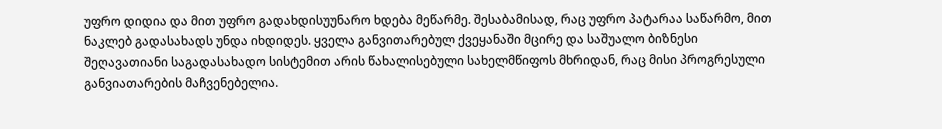უფრო დიდია და მით უფრო გადახდისუუნარო ხდება მეწარმე. შესაბამისად, რაც უფრო პატარაა საწარმო, მით ნაკლებ გადასახადს უნდა იხდიდეს. ყველა განვითარებულ ქვეყანაში მცირე და საშუალო ბიზნესი შეღავათიანი საგადასახადო სისტემით არის წახალისებული სახელმწიფოს მხრიდან, რაც მისი პროგრესული განვიათარების მაჩვენებელია.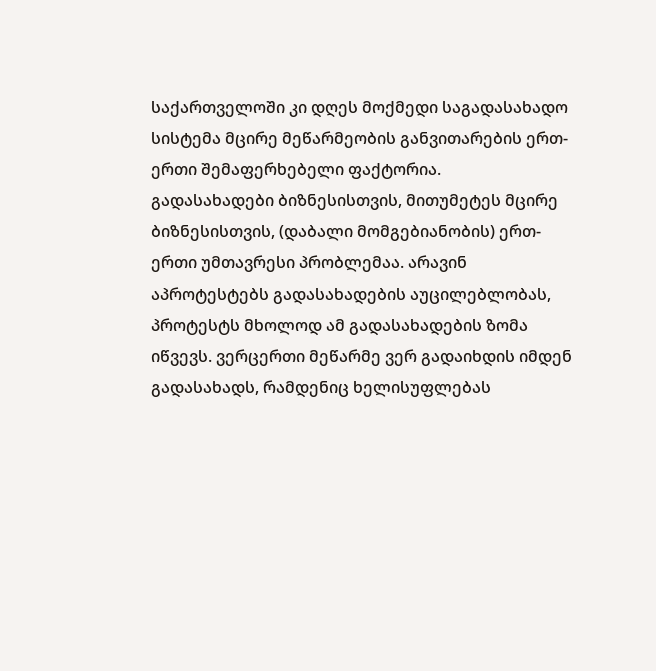საქართველოში კი დღეს მოქმედი საგადასახადო სისტემა მცირე მეწარმეობის განვითარების ერთ-ერთი შემაფერხებელი ფაქტორია.
გადასახადები ბიზნესისთვის, მითუმეტეს მცირე ბიზნესისთვის, (დაბალი მომგებიანობის) ერთ-ერთი უმთავრესი პრობლემაა. არავინ აპროტესტებს გადასახადების აუცილებლობას, პროტესტს მხოლოდ ამ გადასახადების ზომა იწვევს. ვერცერთი მეწარმე ვერ გადაიხდის იმდენ გადასახადს, რამდენიც ხელისუფლებას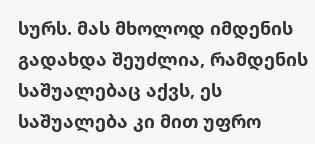სურს. მას მხოლოდ იმდენის გადახდა შეუძლია, რამდენის საშუალებაც აქვს, ეს საშუალება კი მით უფრო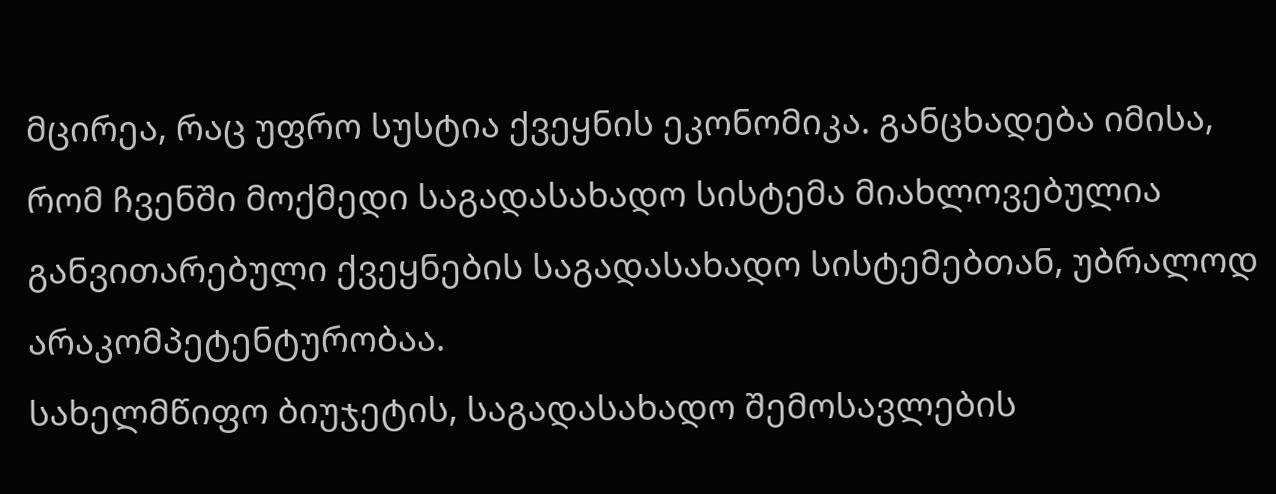მცირეა, რაც უფრო სუსტია ქვეყნის ეკონომიკა. განცხადება იმისა, რომ ჩვენში მოქმედი საგადასახადო სისტემა მიახლოვებულია განვითარებული ქვეყნების საგადასახადო სისტემებთან, უბრალოდ არაკომპეტენტურობაა.
სახელმწიფო ბიუჯეტის, საგადასახადო შემოსავლების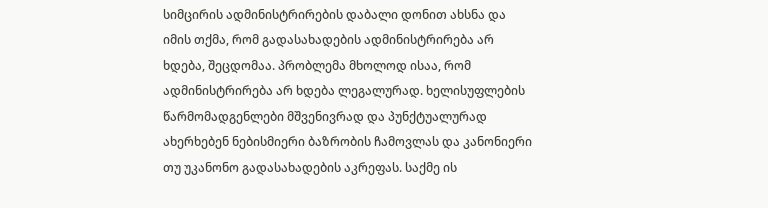სიმცირის ადმინისტრირების დაბალი დონით ახსნა და იმის თქმა, რომ გადასახადების ადმინისტრირება არ ხდება, შეცდომაა. პრობლემა მხოლოდ ისაა, რომ ადმინისტრირება არ ხდება ლეგალურად. ხელისუფლების წარმომადგენლები მშვენივრად და პუნქტუალურად ახერხებენ ნებისმიერი ბაზრობის ჩამოვლას და კანონიერი თუ უკანონო გადასახადების აკრეფას. საქმე ის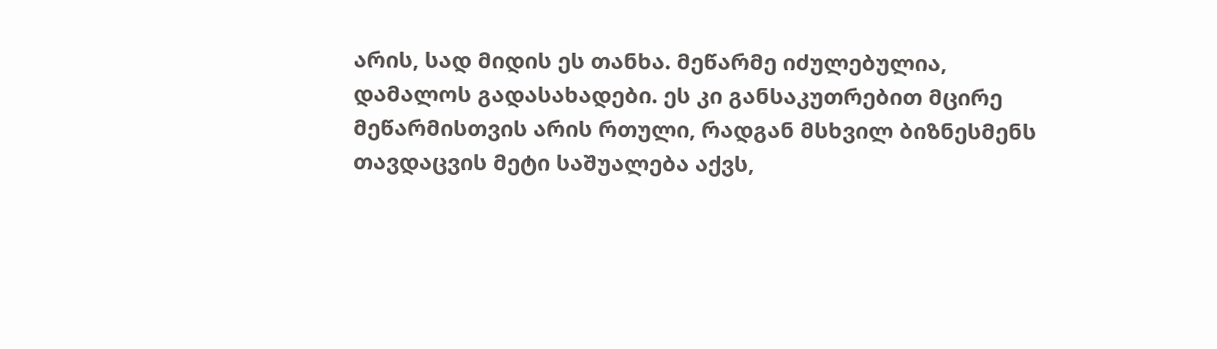არის, სად მიდის ეს თანხა. მეწარმე იძულებულია, დამალოს გადასახადები. ეს კი განსაკუთრებით მცირე მეწარმისთვის არის რთული, რადგან მსხვილ ბიზნესმენს თავდაცვის მეტი საშუალება აქვს,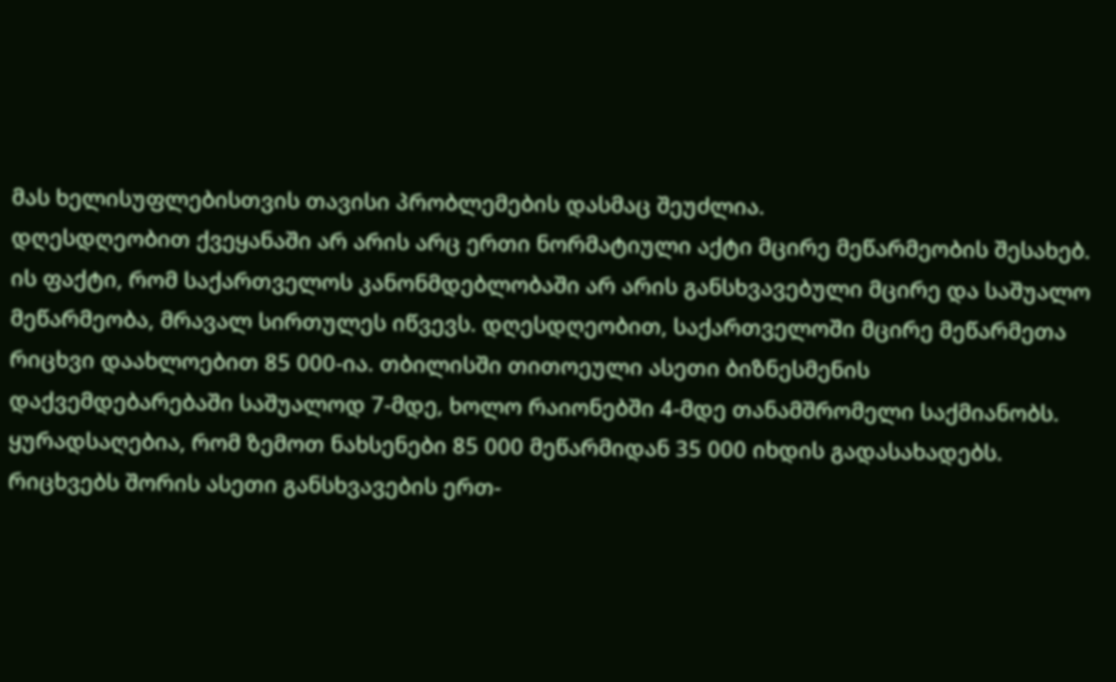მას ხელისუფლებისთვის თავისი პრობლემების დასმაც შეუძლია.
დღესდღეობით ქვეყანაში არ არის არც ერთი ნორმატიული აქტი მცირე მეწარმეობის შესახებ. ის ფაქტი, რომ საქართველოს კანონმდებლობაში არ არის განსხვავებული მცირე და საშუალო მეწარმეობა, მრავალ სირთულეს იწვევს. დღესდღეობით, საქართველოში მცირე მეწარმეთა რიცხვი დაახლოებით 85 000-ია. თბილისში თითოეული ასეთი ბიზნესმენის დაქვემდებარებაში საშუალოდ 7-მდე, ხოლო რაიონებში 4-მდე თანამშრომელი საქმიანობს. ყურადსაღებია, რომ ზემოთ ნახსენები 85 000 მეწარმიდან 35 000 იხდის გადასახადებს. რიცხვებს შორის ასეთი განსხვავების ერთ-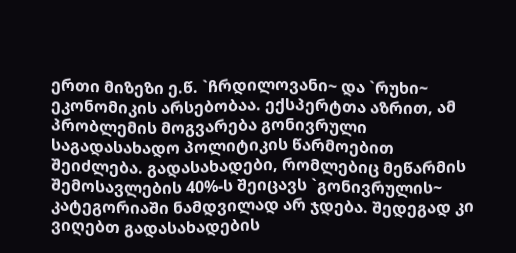ერთი მიზეზი ე.წ. `ჩრდილოვანი~ და `რუხი~ ეკონომიკის არსებობაა. ექსპერტთა აზრით, ამ პრობლემის მოგვარება გონივრული საგადასახადო პოლიტიკის წარმოებით შეიძლება. გადასახადები, რომლებიც მეწარმის შემოსავლების 40%-ს შეიცავს `გონივრულის~ კატეგორიაში ნამდვილად არ ჯდება. შედეგად კი ვიღებთ გადასახადების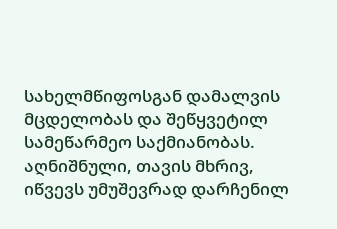სახელმწიფოსგან დამალვის მცდელობას და შეწყვეტილ სამეწარმეო საქმიანობას. აღნიშნული, თავის მხრივ, იწვევს უმუშევრად დარჩენილ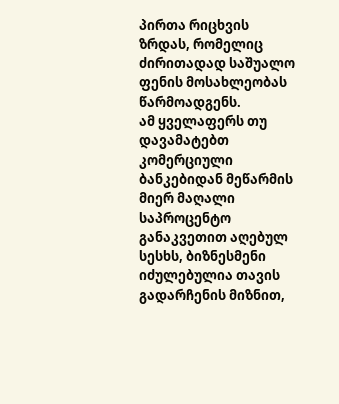პირთა რიცხვის ზრდას, რომელიც ძირითადად საშუალო ფენის მოსახლეობას წარმოადგენს.
ამ ყველაფერს თუ დავამატებთ კომერციული ბანკებიდან მეწარმის მიერ მაღალი საპროცენტო განაკვეთით აღებულ სესხს, ბიზნესმენი იძულებულია თავის გადარჩენის მიზნით,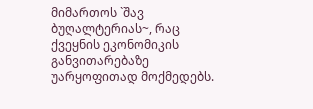მიმართოს `შავ ბუღალტერიას~, რაც ქვეყნის ეკონომიკის განვითარებაზე უარყოფითად მოქმედებს.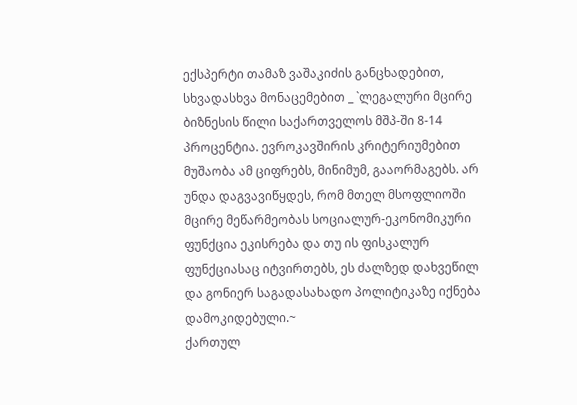ექსპერტი თამაზ ვაშაკიძის განცხადებით, სხვადასხვა მონაცემებით _ `ლეგალური მცირე ბიზნესის წილი საქართველოს მშპ-ში 8-14 პროცენტია. ევროკავშირის კრიტერიუმებით მუშაობა ამ ციფრებს, მინიმუმ, გააორმაგებს. არ უნდა დაგვავიწყდეს, რომ მთელ მსოფლიოში მცირე მეწარმეობას სოციალურ-ეკონომიკური ფუნქცია ეკისრება და თუ ის ფისკალურ ფუნქციასაც იტვირთებს, ეს ძალზედ დახვეწილ და გონიერ საგადასახადო პოლიტიკაზე იქნება დამოკიდებული.~
ქართულ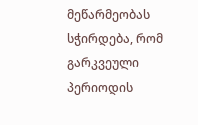მეწარმეობას სჭირდება, რომ გარკვეული პერიოდის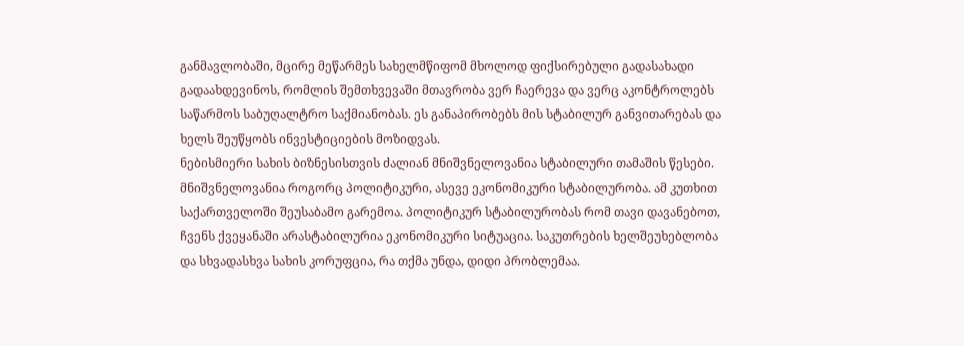განმავლობაში, მცირე მეწარმეს სახელმწიფომ მხოლოდ ფიქსირებული გადასახადი გადაახდევინოს, რომლის შემთხვევაში მთავრობა ვერ ჩაერევა და ვერც აკონტროლებს საწარმოს საბუღალტრო საქმიანობას. ეს განაპირობებს მის სტაბილურ განვითარებას და ხელს შეუწყობს ინვესტიციების მოზიდვას.
ნებისმიერი სახის ბიზნესისთვის ძალიან მნიშვნელოვანია სტაბილური თამაშის წესები. მნიშვნელოვანია როგორც პოლიტიკური, ასევე ეკონომიკური სტაბილურობა. ამ კუთხით საქართველოში შეუსაბამო გარემოა. პოლიტიკურ სტაბილურობას რომ თავი დავანებოთ, ჩვენს ქვეყანაში არასტაბილურია ეკონომიკური სიტუაცია. საკუთრების ხელშეუხებლობა და სხვადასხვა სახის კორუფცია, რა თქმა უნდა, დიდი პრობლემაა.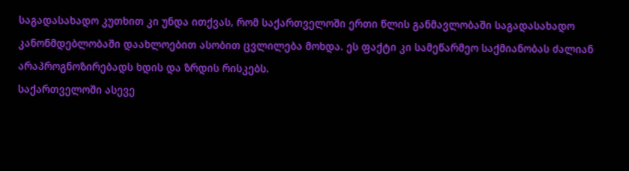საგადასახადო კუთხით კი უნდა ითქვას, რომ საქართველოში ერთი წლის განმავლობაში საგადასახადო კანონმდებლობაში დაახლოებით ასობით ცვლილება მოხდა. ეს ფაქტი კი სამეწარმეო საქმიანობას ძალიან არაპროგნოზირებადს ხდის და ზრდის რისკებს.
საქართველოში ასევე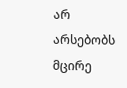არ არსებობს მცირე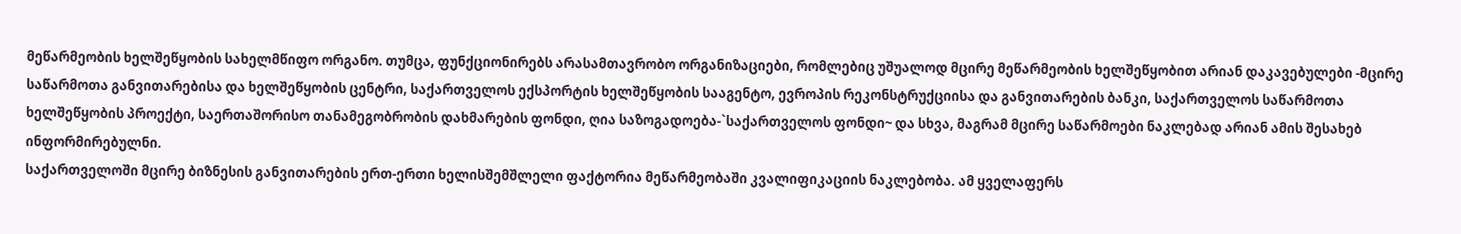მეწარმეობის ხელშეწყობის სახელმწიფო ორგანო. თუმცა, ფუნქციონირებს არასამთავრობო ორგანიზაციები, რომლებიც უშუალოდ მცირე მეწარმეობის ხელშეწყობით არიან დაკავებულები -მცირე საწარმოთა განვითარებისა და ხელშეწყობის ცენტრი, საქართველოს ექსპორტის ხელშეწყობის სააგენტო, ევროპის რეკონსტრუქციისა და განვითარების ბანკი, საქართველოს საწარმოთა ხელშეწყობის პროექტი, საერთაშორისო თანამეგობრობის დახმარების ფონდი, ღია საზოგადოება-`საქართველოს ფონდი~ და სხვა, მაგრამ მცირე საწარმოები ნაკლებად არიან ამის შესახებ ინფორმირებულნი.
საქართველოში მცირე ბიზნესის განვითარების ერთ-ერთი ხელისშემშლელი ფაქტორია მეწარმეობაში კვალიფიკაციის ნაკლებობა. ამ ყველაფერს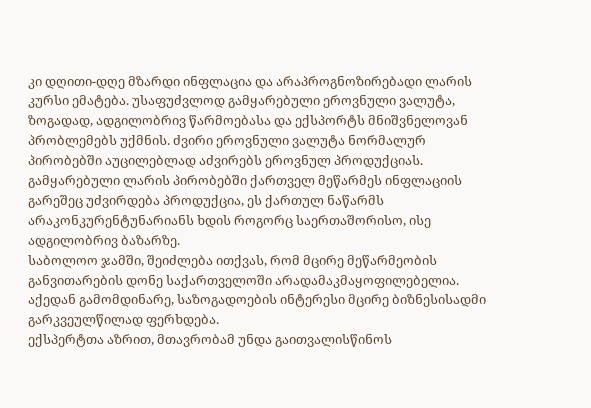კი დღითი-დღე მზარდი ინფლაცია და არაპროგნოზირებადი ლარის კურსი ემატება. უსაფუძვლოდ გამყარებული ეროვნული ვალუტა, ზოგადად, ადგილობრივ წარმოებასა და ექსპორტს მნიშვნელოვან პრობლემებს უქმნის. ძვირი ეროვნული ვალუტა ნორმალურ პირობებში აუცილებლად აძვირებს ეროვნულ პროდუქციას. გამყარებული ლარის პირობებში ქართველ მეწარმეს ინფლაციის გარეშეც უძვირდება პროდუქცია, ეს ქართულ ნაწარმს არაკონკურენტუნარიანს ხდის როგორც საერთაშორისო, ისე ადგილობრივ ბაზარზე.
საბოლოო ჯამში, შეიძლება ითქვას, რომ მცირე მეწარმეობის განვითარების დონე საქართველოში არადამაკმაყოფილებელია. აქედან გამომდინარე, საზოგადოების ინტერესი მცირე ბიზნესისადმი გარკვეულწილად ფერხდება.
ექსპერტთა აზრით, მთავრობამ უნდა გაითვალისწინოს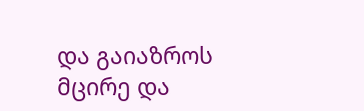და გაიაზროს მცირე და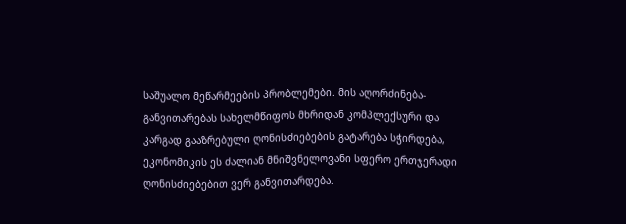საშუალო მეწარმეების პრობლემები. მის აღორძინება-განვითარებას სახელმწიფოს მხრიდან კომპლექსური და კარგად გააზრებული ღონისძიებების გატარება სჭირდება, ეკონომიკის ეს ძალიან მნიშვნელოვანი სფერო ერთჯერადი ღონისძიებებით ვერ განვითარდება.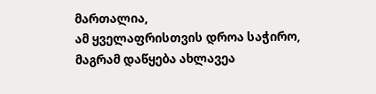მართალია,
ამ ყველაფრისთვის დროა საჭირო, მაგრამ დაწყება ახლავეა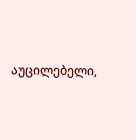აუცილებელი,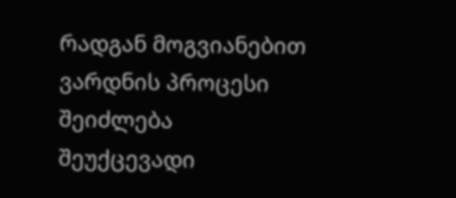რადგან მოგვიანებით ვარდნის პროცესი შეიძლება შეუქცევადი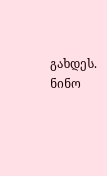გახდეს.
ნინო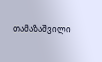თამაზაშვილი